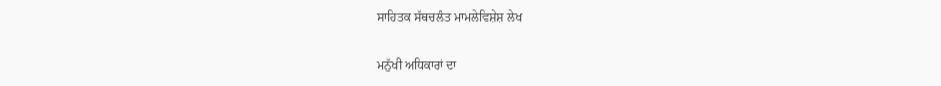ਸਾਹਿਤਕ ਸੱਥਚਲੰਤ ਮਾਮਲੇਵਿਸ਼ੇਸ਼ ਲੇਖ

ਮਨੁੱਖੀ ਅਧਿਕਾਰਾਂ ਦਾ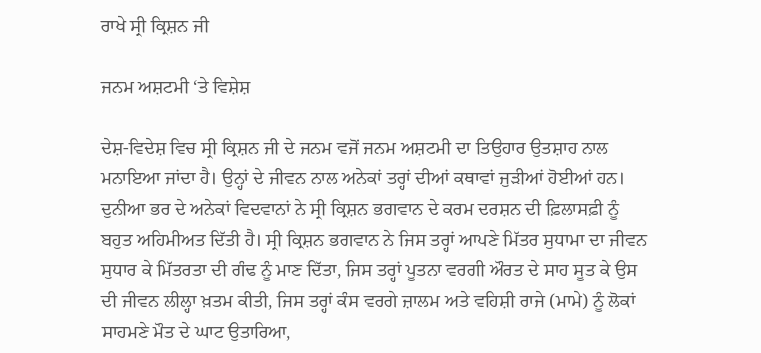ਰਾਖੇ ਸ੍ਰੀ ਕ੍ਰਿਸ਼ਨ ਜੀ

ਜਨਮ ਅਸ਼ਟਮੀ ‘ਤੇ ਵਿਸ਼ੇਸ਼

ਦੇਸ਼-ਵਿਦੇਸ਼ ਵਿਚ ਸ੍ਰੀ ਕ੍ਰਿਸ਼ਨ ਜੀ ਦੇ ਜਨਮ ਵਜੋਂ ਜਨਮ ਅਸ਼ਟਮੀ ਦਾ ਤਿਉਹਾਰ ਉਤਸ਼ਾਹ ਨਾਲ ਮਨਾਇਆ ਜਾਂਦਾ ਹੈ। ਉਨ੍ਹਾਂ ਦੇ ਜੀਵਨ ਨਾਲ ਅਨੇਕਾਂ ਤਰ੍ਹਾਂ ਦੀਆਂ ਕਥਾਵਾਂ ਜੁੜੀਆਂ ਹੋਈਆਂ ਹਨ। ਦੁਨੀਆ ਭਰ ਦੇ ਅਨੇਕਾਂ ਵਿਦਵਾਨਾਂ ਨੇ ਸ੍ਰੀ ਕ੍ਰਿਸ਼ਨ ਭਗਵਾਨ ਦੇ ਕਰਮ ਦਰਸ਼ਨ ਦੀ ਫ਼ਿਲਾਸਫ਼ੀ ਨੂੰ ਬਹੁਤ ਅਹਿਮੀਅਤ ਦਿੱਤੀ ਹੈ। ਸ੍ਰੀ ਕ੍ਰਿਸ਼ਨ ਭਗਵਾਨ ਨੇ ਜਿਸ ਤਰ੍ਹਾਂ ਆਪਣੇ ਮਿੱਤਰ ਸੁਧਾਮਾ ਦਾ ਜੀਵਨ ਸੁਧਾਰ ਕੇ ਮਿੱਤਰਤਾ ਦੀ ਗੰਢ ਨੂੰ ਮਾਣ ਦਿੱਤਾ, ਜਿਸ ਤਰ੍ਹਾਂ ਪੂਤਨਾ ਵਰਗੀ ਔਰਤ ਦੇ ਸਾਹ ਸੂਤ ਕੇ ਉਸ ਦੀ ਜੀਵਨ ਲੀਲ੍ਹਾ ਖ਼ਤਮ ਕੀਤੀ, ਜਿਸ ਤਰ੍ਹਾਂ ਕੰਸ ਵਰਗੇ ਜ਼ਾਲਮ ਅਤੇ ਵਹਿਸ਼ੀ ਰਾਜੇ (ਮਾਮੇ) ਨੂੰ ਲੋਕਾਂ ਸਾਹਮਣੇ ਮੌਤ ਦੇ ਘਾਟ ਉਤਾਰਿਆ,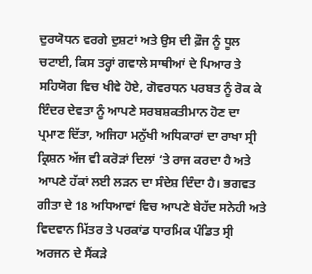ਦੁਰਯੋਧਨ ਵਰਗੇ ਦੁਸ਼ਟਾਂ ਅਤੇ ਉਸ ਦੀ ਫ਼ੌਜ ਨੂੰ ਧੂਲ ਚਟਾਈ, ਕਿਸ ਤਰ੍ਹਾਂ ਗਵਾਲੇ ਸਾਥੀਆਂ ਦੇ ਪਿਆਰ ਤੇ ਸਹਿਯੋਗ ਵਿਚ ਖੀਵੇ ਹੋਏ, ਗੋਵਰਧਨ ਪਰਬਤ ਨੂੰ ਰੋਕ ਕੇ ਇੰਦਰ ਦੇਵਤਾ ਨੂੰ ਆਪਣੇ ਸਰਬਸ਼ਕਤੀਮਾਨ ਹੋਣ ਦਾ ਪ੍ਰਮਾਣ ਦਿੱਤਾ, ਅਜਿਹਾ ਮਨੁੱਖੀ ਅਧਿਕਾਰਾਂ ਦਾ ਰਾਖਾ ਸ੍ਰੀ ਕ੍ਰਿਸ਼ਨ ਅੱਜ ਵੀ ਕਰੋੜਾਂ ਦਿਲਾਂ ‘ਤੇ ਰਾਜ ਕਰਦਾ ਹੈ ਅਤੇ ਆਪਣੇ ਹੱਕਾਂ ਲਈ ਲੜਨ ਦਾ ਸੰਦੇਸ਼ ਦਿੰਦਾ ਹੈ। ਭਗਵਤ ਗੀਤਾ ਦੇ 18 ਅਧਿਆਵਾਂ ਵਿਚ ਆਪਣੇ ਬੇਹੱਦ ਸਨੇਹੀ ਅਤੇ ਵਿਦਵਾਨ ਮਿੱਤਰ ਤੇ ਪਰਕਾਂਡ ਧਾਰਮਿਕ ਪੰਡਿਤ ਸ੍ਰੀ ਅਰਜਨ ਦੇ ਸੈਂਕੜੇ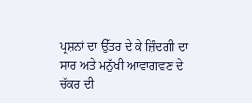ਪ੍ਰਸ਼ਨਾਂ ਦਾ ਉੱਤਰ ਦੇ ਕੇ ਜ਼ਿੰਦਗੀ ਦਾ ਸਾਰ ਅਤੇ ਮਨੁੱਖੀ ਆਵਾਗਵਣ ਦੇ ਚੱਕਰ ਦੀ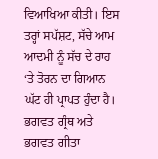ਵਿਆਖਿਆ ਕੀਤੀ। ਇਸ ਤਰ੍ਹਾਂ ਸਪੱਸ਼ਟ, ਸੱਚੇ ਆਮ ਆਦਮੀ ਨੂੰ ਸੱਚ ਦੇ ਰਾਹ ‘ਤੇ ਤੋਰਨ ਦਾ ਗਿਆਨ ਘੱਟ ਹੀ ਪ੍ਰਾਪਤ ਹੁੰਦਾ ਹੈ। ਭਗਵਤ ਗ੍ਰੰਥ ਅਤੇ ਭਗਵਤ ਗੀਤਾ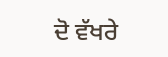ਦੋ ਵੱਖਰੇ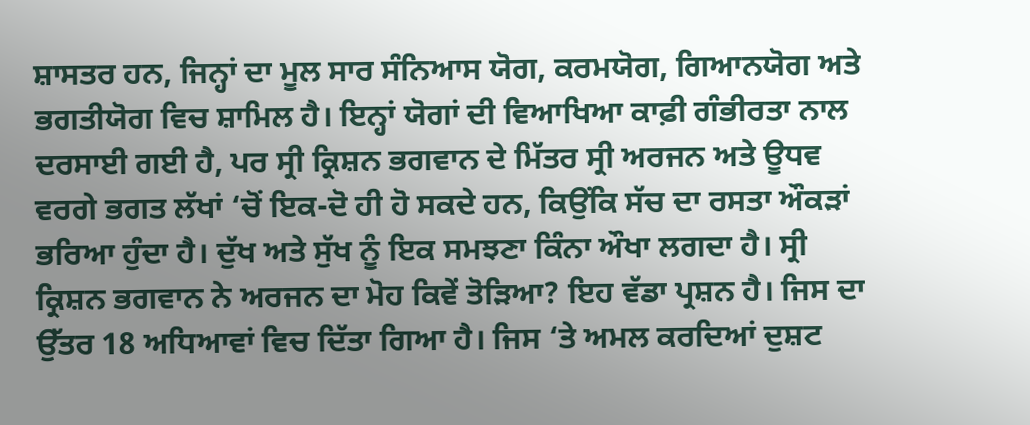ਸ਼ਾਸਤਰ ਹਨ, ਜਿਨ੍ਹਾਂ ਦਾ ਮੂਲ ਸਾਰ ਸੰਨਿਆਸ ਯੋਗ, ਕਰਮਯੋਗ, ਗਿਆਨਯੋਗ ਅਤੇ ਭਗਤੀਯੋਗ ਵਿਚ ਸ਼ਾਮਿਲ ਹੈ। ਇਨ੍ਹਾਂ ਯੋਗਾਂ ਦੀ ਵਿਆਖਿਆ ਕਾਫ਼ੀ ਗੰਭੀਰਤਾ ਨਾਲ ਦਰਸਾਈ ਗਈ ਹੈ, ਪਰ ਸ੍ਰੀ ਕ੍ਰਿਸ਼ਨ ਭਗਵਾਨ ਦੇ ਮਿੱਤਰ ਸ੍ਰੀ ਅਰਜਨ ਅਤੇ ਊਧਵ ਵਰਗੇ ਭਗਤ ਲੱਖਾਂ ‘ਚੋਂ ਇਕ-ਦੋ ਹੀ ਹੋ ਸਕਦੇ ਹਨ, ਕਿਉਂਕਿ ਸੱਚ ਦਾ ਰਸਤਾ ਔਕੜਾਂ ਭਰਿਆ ਹੁੰਦਾ ਹੈ। ਦੁੱਖ ਅਤੇ ਸੁੱਖ ਨੂੰ ਇਕ ਸਮਝਣਾ ਕਿੰਨਾ ਔਖਾ ਲਗਦਾ ਹੈ। ਸ੍ਰੀ ਕ੍ਰਿਸ਼ਨ ਭਗਵਾਨ ਨੇ ਅਰਜਨ ਦਾ ਮੋਹ ਕਿਵੇਂ ਤੋੜਿਆ? ਇਹ ਵੱਡਾ ਪ੍ਰਸ਼ਨ ਹੈ। ਜਿਸ ਦਾ ਉੱਤਰ 18 ਅਧਿਆਵਾਂ ਵਿਚ ਦਿੱਤਾ ਗਿਆ ਹੈ। ਜਿਸ ‘ਤੇ ਅਮਲ ਕਰਦਿਆਂ ਦੁਸ਼ਟ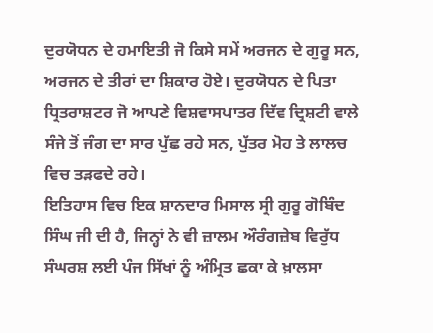ਦੁਰਯੋਧਨ ਦੇ ਹਮਾਇਤੀ ਜੋ ਕਿਸੇ ਸਮੇਂ ਅਰਜਨ ਦੇ ਗੁਰੂ ਸਨ, ਅਰਜਨ ਦੇ ਤੀਰਾਂ ਦਾ ਸ਼ਿਕਾਰ ਹੋਏ। ਦੁਰਯੋਧਨ ਦੇ ਪਿਤਾ ਧ੍ਰਿਤਰਾਸ਼ਟਰ ਜੋ ਆਪਣੇ ਵਿਸ਼ਵਾਸਪਾਤਰ ਦਿੱਵ ਦ੍ਰਿਸ਼ਟੀ ਵਾਲੇ ਸੰਜੇ ਤੋਂ ਜੰਗ ਦਾ ਸਾਰ ਪੁੱਛ ਰਹੇ ਸਨ, ਪੁੱਤਰ ਮੋਹ ਤੇ ਲਾਲਚ ਵਿਚ ਤੜਫਦੇ ਰਹੇ।
ਇਤਿਹਾਸ ਵਿਚ ਇਕ ਸ਼ਾਨਦਾਰ ਮਿਸਾਲ ਸ੍ਰੀ ਗੁਰੂ ਗੋਬਿੰਦ ਸਿੰਘ ਜੀ ਦੀ ਹੈ, ਜਿਨ੍ਹਾਂ ਨੇ ਵੀ ਜ਼ਾਲਮ ਔਰੰਗਜ਼ੇਬ ਵਿਰੁੱਧ ਸੰਘਰਸ਼ ਲਈ ਪੰਜ ਸਿੱਖਾਂ ਨੂੰ ਅੰਮ੍ਰਿਤ ਛਕਾ ਕੇ ਖ਼ਾਲਸਾ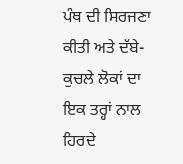ਪੰਥ ਦੀ ਸਿਰਜਣਾ ਕੀਤੀ ਅਤੇ ਦੱਬੇ-ਕੁਚਲੇ ਲੋਕਾਂ ਦਾ ਇਕ ਤਰ੍ਹਾਂ ਨਾਲ ਹਿਰਦੇ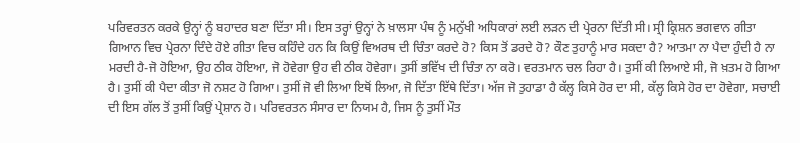ਪਰਿਵਰਤਨ ਕਰਕੇ ਉਨ੍ਹਾਂ ਨੂੰ ਬਹਾਦਰ ਬਣਾ ਦਿੱਤਾ ਸੀ। ਇਸ ਤਰ੍ਹਾਂ ਉਨ੍ਹਾਂ ਨੇ ਖ਼ਾਲਸਾ ਪੰਥ ਨੂੰ ਮਨੁੱਖੀ ਅਧਿਕਾਰਾਂ ਲਈ ਲੜਨ ਦੀ ਪ੍ਰੇਰਨਾ ਦਿੱਤੀ ਸੀ। ਸ੍ਰੀ ਕ੍ਰਿਸ਼ਨ ਭਗਵਾਨ ਗੀਤਾ ਗਿਆਨ ਵਿਚ ਪ੍ਰੇਰਨਾ ਦਿੰਦੇ ਹੋਏ ਗੀਤਾ ਵਿਚ ਕਹਿੰਦੇ ਹਨ ਕਿ ਕਿਉਂ ਵਿਅਰਥ ਦੀ ਚਿੰਤਾ ਕਰਦੇ ਹੋ? ਕਿਸ ਤੋਂ ਡਰਦੇ ਹੋ? ਕੌਣ ਤੁਹਾਨੂੰ ਮਾਰ ਸਕਦਾ ਹੈ? ਆਤਮਾ ਨਾ ਪੈਦਾ ਹੁੰਦੀ ਹੈ ਨਾ ਮਰਦੀ ਹੈ-ਜੋ ਹੋਇਆ, ਉਹ ਠੀਕ ਹੋਇਆ, ਜੋ ਹੋਵੇਗਾ ਉਹ ਵੀ ਠੀਕ ਹੋਵੇਗਾ। ਤੁਸੀਂ ਭਵਿੱਖ ਦੀ ਚਿੰਤਾ ਨਾ ਕਰੋ। ਵਰਤਮਾਨ ਚਲ ਰਿਹਾ ਹੈ। ਤੁਸੀਂ ਕੀ ਲਿਆਏ ਸੀ, ਜੋ ਖ਼ਤਮ ਹੋ ਗਿਆ ਹੈ। ਤੁਸੀਂ ਕੀ ਪੈਦਾ ਕੀਤਾ ਜੋ ਨਸ਼ਟ ਹੋ ਗਿਆ। ਤੁਸੀਂ ਜੋ ਵੀ ਲਿਆ ਇਥੋਂ ਲਿਆ, ਜੋ ਦਿੱਤਾ ਇੱਥੇ ਦਿੱਤਾ। ਅੱਜ ਜੋ ਤੁਹਾਡਾ ਹੈ ਕੱਲ੍ਹ ਕਿਸੇ ਹੋਰ ਦਾ ਸੀ, ਕੱਲ੍ਹ ਕਿਸੇ ਹੋਰ ਦਾ ਹੋਵੇਗਾ, ਸਚਾਈ ਦੀ ਇਸ ਗੱਲ ਤੋਂ ਤੁਸੀਂ ਕਿਉਂ ਪ੍ਰੇਸ਼ਾਨ ਹੋ। ਪਰਿਵਰਤਨ ਸੰਸਾਰ ਦਾ ਨਿਯਮ ਹੈ, ਜਿਸ ਨੂੰ ਤੁਸੀਂ ਮੌਤ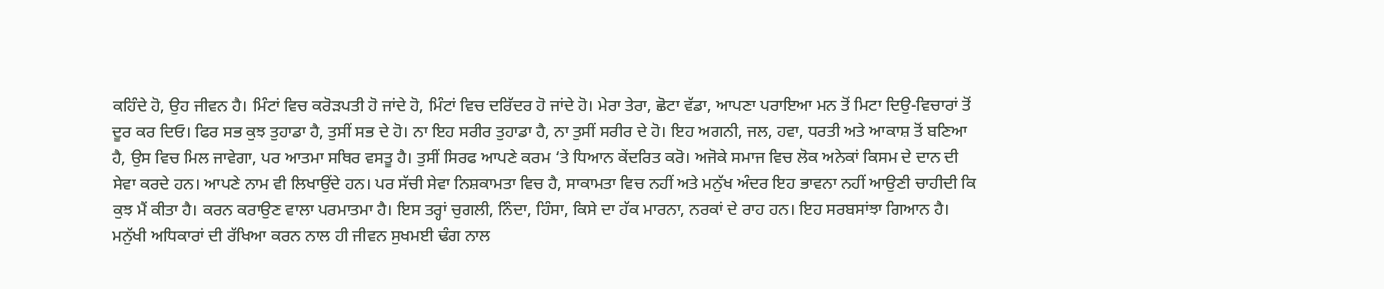ਕਹਿੰਦੇ ਹੋ, ਉਹ ਜੀਵਨ ਹੈ। ਮਿੰਟਾਂ ਵਿਚ ਕਰੋੜਪਤੀ ਹੋ ਜਾਂਦੇ ਹੋ, ਮਿੰਟਾਂ ਵਿਚ ਦਰਿੱਦਰ ਹੋ ਜਾਂਦੇ ਹੋ। ਮੇਰਾ ਤੇਰਾ, ਛੋਟਾ ਵੱਡਾ, ਆਪਣਾ ਪਰਾਇਆ ਮਨ ਤੋਂ ਮਿਟਾ ਦਿਉ-ਵਿਚਾਰਾਂ ਤੋਂ ਦੂਰ ਕਰ ਦਿਓ। ਫਿਰ ਸਭ ਕੁਝ ਤੁਹਾਡਾ ਹੈ, ਤੁਸੀਂ ਸਭ ਦੇ ਹੋ। ਨਾ ਇਹ ਸਰੀਰ ਤੁਹਾਡਾ ਹੈ, ਨਾ ਤੁਸੀਂ ਸਰੀਰ ਦੇ ਹੋ। ਇਹ ਅਗਨੀ, ਜਲ, ਹਵਾ, ਧਰਤੀ ਅਤੇ ਆਕਾਸ਼ ਤੋਂ ਬਣਿਆ ਹੈ, ਉਸ ਵਿਚ ਮਿਲ ਜਾਵੇਗਾ, ਪਰ ਆਤਮਾ ਸਥਿਰ ਵਸਤੂ ਹੈ। ਤੁਸੀਂ ਸਿਰਫ ਆਪਣੇ ਕਰਮ ‘ਤੇ ਧਿਆਨ ਕੇਂਦਰਿਤ ਕਰੋ। ਅਜੋਕੇ ਸਮਾਜ ਵਿਚ ਲੋਕ ਅਨੇਕਾਂ ਕਿਸਮ ਦੇ ਦਾਨ ਦੀ ਸੇਵਾ ਕਰਦੇ ਹਨ। ਆਪਣੇ ਨਾਮ ਵੀ ਲਿਖਾਉਂਦੇ ਹਨ। ਪਰ ਸੱਚੀ ਸੇਵਾ ਨਿਸ਼ਕਾਮਤਾ ਵਿਚ ਹੈ, ਸਾਕਾਮਤਾ ਵਿਚ ਨਹੀਂ ਅਤੇ ਮਨੁੱਖ ਅੰਦਰ ਇਹ ਭਾਵਨਾ ਨਹੀਂ ਆਉਣੀ ਚਾਹੀਦੀ ਕਿ ਕੁਝ ਮੈਂ ਕੀਤਾ ਹੈ। ਕਰਨ ਕਰਾਉਣ ਵਾਲਾ ਪਰਮਾਤਮਾ ਹੈ। ਇਸ ਤਰ੍ਹਾਂ ਚੁਗਲੀ, ਨਿੰਦਾ, ਹਿੰਸਾ, ਕਿਸੇ ਦਾ ਹੱਕ ਮਾਰਨਾ, ਨਰਕਾਂ ਦੇ ਰਾਹ ਹਨ। ਇਹ ਸਰਬਸਾਂਝਾ ਗਿਆਨ ਹੈ। ਮਨੁੱਖੀ ਅਧਿਕਾਰਾਂ ਦੀ ਰੱਖਿਆ ਕਰਨ ਨਾਲ ਹੀ ਜੀਵਨ ਸੁਖਮਈ ਢੰਗ ਨਾਲ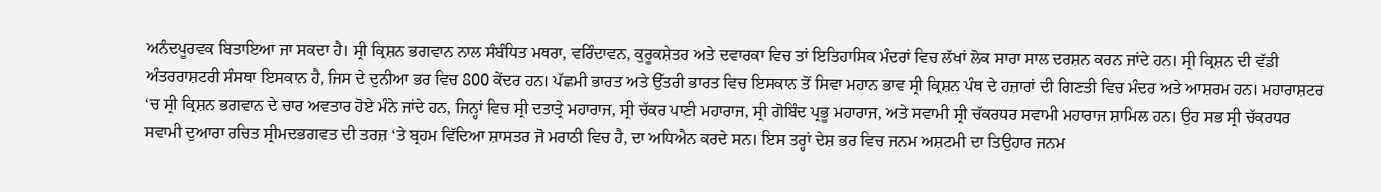ਅਨੰਦਪੂਰਵਕ ਬਿਤਾਇਆ ਜਾ ਸਕਦਾ ਹੈ। ਸ੍ਰੀ ਕ੍ਰਿਸ਼ਨ ਭਗਵਾਨ ਨਾਲ ਸੰਬੰਧਿਤ ਮਥਰਾ, ਵਰਿੰਦਾਵਨ, ਕੁਰੂਕਸ਼ੇਤਰ ਅਤੇ ਦਵਾਰਕਾ ਵਿਚ ਤਾਂ ਇਤਿਹਾਸਿਕ ਮੰਦਰਾਂ ਵਿਚ ਲੱਖਾਂ ਲੋਕ ਸਾਰਾ ਸਾਲ ਦਰਸ਼ਨ ਕਰਨ ਜਾਂਦੇ ਹਨ। ਸ੍ਰੀ ਕ੍ਰਿਸ਼ਨ ਦੀ ਵੱਡੀ ਅੰਤਰਰਾਸ਼ਟਰੀ ਸੰਸਥਾ ਇਸਕਾਨ ਹੈ, ਜਿਸ ਦੇ ਦੁਨੀਆ ਭਰ ਵਿਚ 800 ਕੇਂਦਰ ਹਨ। ਪੱਛਮੀ ਭਾਰਤ ਅਤੇ ਉੱਤਰੀ ਭਾਰਤ ਵਿਚ ਇਸਕਾਨ ਤੋਂ ਸਿਵਾ ਮਹਾਨ ਭਾਵ ਸ੍ਰੀ ਕ੍ਰਿਸ਼ਨ ਪੰਥ ਦੇ ਹਜ਼ਾਰਾਂ ਦੀ ਗਿਣਤੀ ਵਿਚ ਮੰਦਰ ਅਤੇ ਆਸ਼ਰਮ ਹਨ। ਮਹਾਰਾਸ਼ਟਰ ‘ਚ ਸ੍ਰੀ ਕ੍ਰਿਸ਼ਨ ਭਗਵਾਨ ਦੇ ਚਾਰ ਅਵਤਾਰ ਹੋਏ ਮੰਨੇ ਜਾਂਦੇ ਹਨ, ਜਿਨ੍ਹਾਂ ਵਿਚ ਸ੍ਰੀ ਦਤਾਤ੍ਰੇ ਮਹਾਰਾਜ, ਸ੍ਰੀ ਚੱਕਰ ਪਾਣੀ ਮਹਾਰਾਜ, ਸ੍ਰੀ ਗੋਬਿੰਦ ਪ੍ਰਭੂ ਮਹਾਰਾਜ, ਅਤੇ ਸਵਾਮੀ ਸ੍ਰੀ ਚੱਕਰਧਰ ਸਵਾਮੀ ਮਹਾਰਾਜ ਸ਼ਾਮਿਲ ਹਨ। ਉਹ ਸਭ ਸ੍ਰੀ ਚੱਕਰਧਰ ਸਵਾਮੀ ਦੁਆਰਾ ਰਚਿਤ ਸ੍ਰੀਮਦਭਗਵਤ ਦੀ ਤਰਜ਼ ‘ਤੇ ਬ੍ਰਹਮ ਵਿੱਦਿਆ ਸ਼ਾਸਤਰ ਜੋ ਮਰਾਠੀ ਵਿਚ ਹੈ, ਦਾ ਅਧਿਐਨ ਕਰਦੇ ਸਨ। ਇਸ ਤਰ੍ਹਾਂ ਦੇਸ਼ ਭਰ ਵਿਚ ਜਨਮ ਅਸ਼ਟਮੀ ਦਾ ਤਿਉਹਾਰ ਜਨਮ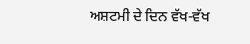ਅਸ਼ਟਮੀ ਦੇ ਦਿਨ ਵੱਖ-ਵੱਖ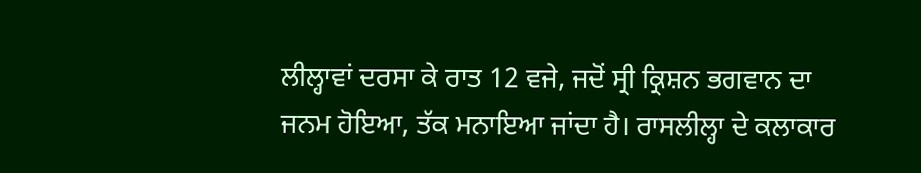ਲੀਲ੍ਹਾਵਾਂ ਦਰਸਾ ਕੇ ਰਾਤ 12 ਵਜੇ, ਜਦੋਂ ਸ੍ਰੀ ਕ੍ਰਿਸ਼ਨ ਭਗਵਾਨ ਦਾ ਜਨਮ ਹੋਇਆ, ਤੱਕ ਮਨਾਇਆ ਜਾਂਦਾ ਹੈ। ਰਾਸਲੀਲ੍ਹਾ ਦੇ ਕਲਾਕਾਰ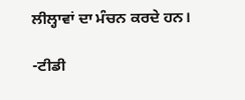ਲੀਲ੍ਹਾਵਾਂ ਦਾ ਮੰਚਨ ਕਰਦੇ ਹਨ।

-ਟੀਡੀ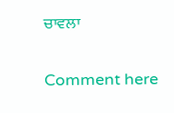ਚਾਵਲਾ

Comment here